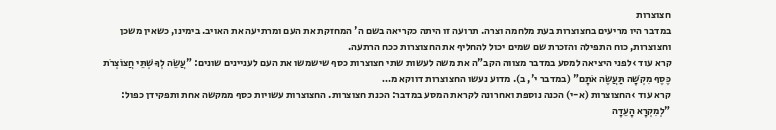חצוצרות
במדבר היו מריעים בחצוצרות בעת מלחמה וצרה. תרועה זו היתה כקריאה בשם ה' המחזקת את העם ומרתיעה את האויב. בימינו, כשאין משכן וחצוצרות, כוח התפילה והזכרת שם שמים יכול להחליף את החצוצרות ככח הרתעה.
קרא עוד ›לפני היציאה למסע במדבר מצווה הקב"ה את משה לעשות שתי חצוצרות כסף שישמשו את העם לעניינים שונים: "עֲשֵׂה לְךָ שְׁתֵּי חֲצוֹצְרֹת כֶּסֶף מִקְשָׁה תַּעֲשֶׂה אֹתָם" (במדבר י', ב). מדוע נעשו החצוצרות דווקא מ…
קרא עוד ›החצוצרות (א-י) הכנה נוספת ואחרונה לקראת המסע במדבר: הכנת חצוצרות. החצוצרות עשויות כסף ממקשה אחת ותפקידן כפול: "לְמִקְרָא הָעֵדָה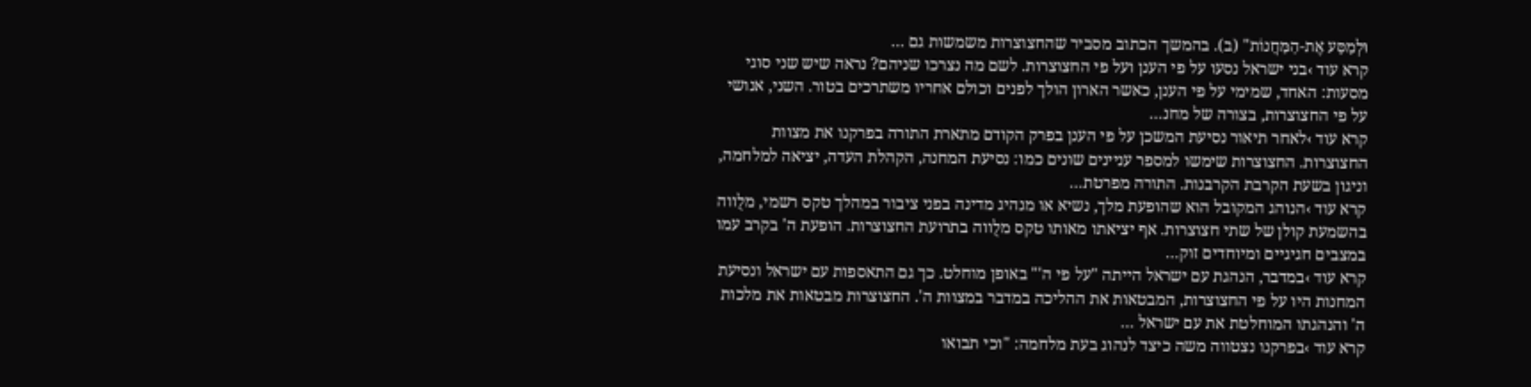וּלְמַסַּע אֶת-הַמַּחֲנוֹת" (ב). בהמשך הכתוב מסביר שהחצוצרות משמשות גם …
קרא עוד ›בני ישראל נסעו על פי הענן ועל פי החצוצרות. לשם מה נצרכו שניהם? נראה שיש שני סוגי מסעות: האחד, שמימי על פי הענן, כאשר הארון הולך לפנים וכולם אחריו משתרכים בטור. השני, אנושי על פי החצוצרות, בצורה של מחנ…
קרא עוד ›לאחר תיאור נסיעת המשכן על פי הענן בפרק הקודם מתארת התורה בפרקנו את מצוות החצוצרות. החצוצרות שימשו למספר עניינים שונים כמו: נסיעת המחנה, הקהלת העדה, יציאה למלחמה, וניגון בשעת הקרבת הקרבנות. התורה מפרטת…
קרא עוד ›הנוהג המקובל הוא שהופעת מלך, נשיא או מנהיג מדינה בפני ציבור במהלך טקס רשמי, מלֻווה בהשמעת קולן של שתי חצוצרות. אף יציאתו מאותו טקס מלֻווה בתרועת החצוצרות. הופעת ה' בקרב עמו במצבים חגיגיים ומיוחדים זוק…
קרא עוד ›במדבר, הנהגת עם ישראל הייתה "על פי ה'" באופן מוחלט. כך גם התאספות עם ישראל ונסיעת המחנות היו על פי החצוצרות, המבטאות את ההליכה במדבר במצוות ה'. החצוצרות מבטאות את מלכות ה' והנהגתו המוחלטת את עם ישראל …
קרא עוד ›בפרקנו נצטווה משה כיצד לנהוג בעת מלחמה: "וכי תבואו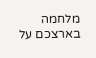מלחמה בארצכם על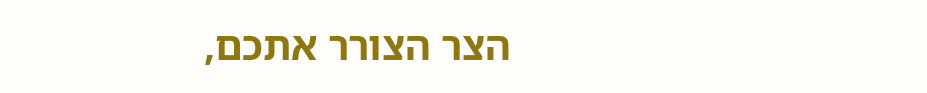הצר הצורר אתכם,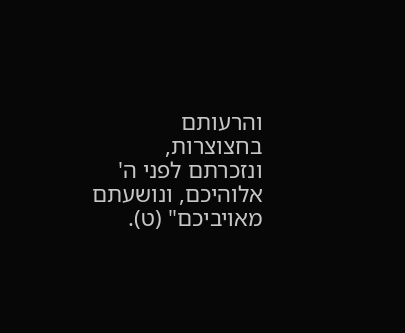והרעותם בחצוצרות, ונזכרתם לפני ה' אלוהיכם, ונושעתם מאויביכם" (ט).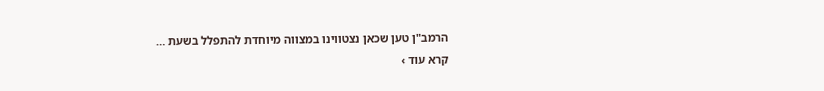הרמב"ן טען שכאן נצטווינו במצווה מיוחדת להתפלל בשעת …
קרא עוד ›